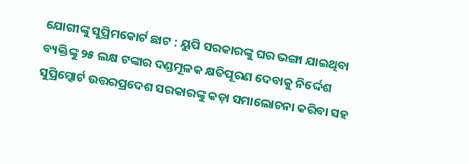ଯୋଗୀଙ୍କୁ ସୁପ୍ରିମକୋର୍ଟ ଛାଟ : ୟୁପି ସରକାରଙ୍କୁ ଘର ଭଙ୍ଗା ଯାଇଥିବା ବ୍ୟକ୍ତିଙ୍କୁ ୨୫ ଲକ୍ଷ ଟଙ୍କାର ଦଣ୍ଡମୂଳକ କ୍ଷତିପୂରଣ ଦେବାକୁ ନିର୍ଦ୍ଦେଶ
ସୁପ୍ରିମ୍କୋର୍ଟ ଉତ୍ତରପ୍ରଦେଶ ସରକାରଙ୍କୁ କଡ଼ା ସମାଲୋଚନା କରିବା ସହ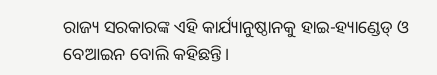ରାଜ୍ୟ ସରକାରଙ୍କ ଏହି କାର୍ଯ୍ୟାନୁଷ୍ଠାନକୁ ହାଇ-ହ୍ୟାଣ୍ଡେଡ୍ ଓ ବେଆଇନ ବୋଲି କହିଛନ୍ତି।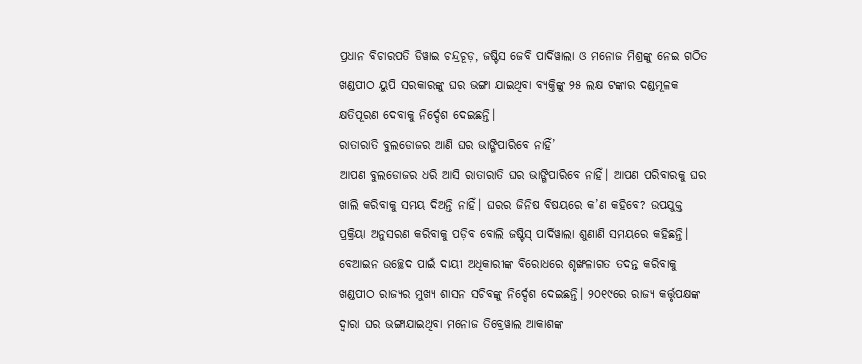ପ୍ରଧାନ ବିଚାରପତି ଡିୱାଇ ଚନ୍ଦ୍ରଚୂଡ଼, ଜଷ୍ଟିସ ଜେବି ପାର୍ଦିୱାଲା ଓ ମନୋଜ ମିଶ୍ରଙ୍କୁ ନେଇ ଗଠିତ ଖଣ୍ଡପୀଠ ୟୁପି ସରକାରଙ୍କୁ ଘର ଭଙ୍ଗା ଯାଇଥିବା ବ୍ୟକ୍ତିଙ୍କୁ ୨୫ ଲକ୍ଷ ଟଙ୍କାର ଦଣ୍ଡମୂଳକ କ୍ଷତିପୂରଣ ଦେବାକୁ ନିର୍ଦ୍ଦେଶ ଦେଇଛନ୍ତି।
ରାତାରାତି ବୁଲଡୋଜର ଆଣି ଘର ଭାଙ୍ଗିପାରିବେ ନାହିଁ’
ଆପଣ ବୁଲଡୋଜର ଧରି ଆସି ରାତାରାତି ଘର ଭାଙ୍ଗିପାରିବେ ନାହିଁ। ଆପଣ ପରିବାରକୁ ଘର ଖାଲି କରିବାକୁ ସମୟ ଦିଅନ୍ତି ନାହିଁ। ଘରର ଜିନିଷ ବିଷୟରେ କ’ଣ କହିବେ? ଉପଯୁକ୍ତ ପ୍ରକ୍ରିୟା ଅନୁସରଣ କରିବାକୁ ପଡ଼ିବ ବୋଲି ଜଷ୍ଟିସ୍ ପାର୍ଦିୱାଲା ଶୁଣାଣି ସମୟରେ କହିଛନ୍ତି। ବେଆଇନ ଉଚ୍ଛେଦ ପାଇଁ ଦାୟୀ ଅଧିକାରୀଙ୍କ ବିରୋଧରେ ଶୃଙ୍ଖଳାଗତ ତଦନ୍ତ କରିବାକୁ ଖଣ୍ଡପୀଠ ରାଜ୍ୟର ମୁଖ୍ୟ ଶାସନ ସଚିବଙ୍କୁ ନିର୍ଦ୍ଦେଶ ଦେଇଛନ୍ତି। ୨୦୧୯ରେ ରାଜ୍ୟ କର୍ତ୍ତୃପକ୍ଷଙ୍କ ଦ୍ୱାରା ଘର ଭଙ୍ଗାଯାଇଥିବା ମନୋଜ ତିବ୍ରେୱାଲ ଆକାଶଙ୍କ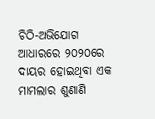ଚିଠି-ଅଭିଯୋଗ ଆଧାରରେ ୨୦୨୦ରେ ଦାୟର ହୋଇଥିବା ଏକ ମାମଲାର ଶୁଣାଣି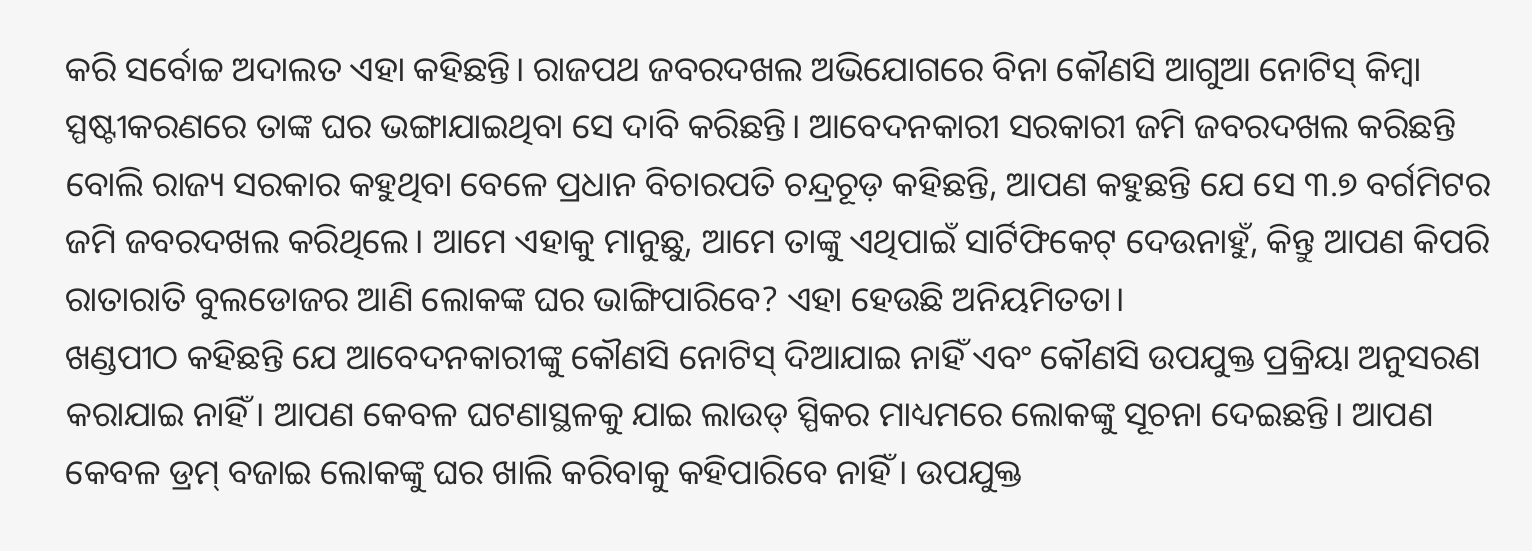କରି ସର୍ବୋଚ୍ଚ ଅଦାଲତ ଏହା କହିଛନ୍ତି। ରାଜପଥ ଜବରଦଖଲ ଅଭିଯୋଗରେ ବିନା କୌଣସି ଆଗୁଆ ନୋଟିସ୍ କିମ୍ବା ସ୍ପଷ୍ଟୀକରଣରେ ତାଙ୍କ ଘର ଭଙ୍ଗାଯାଇଥିବା ସେ ଦାବି କରିଛନ୍ତି। ଆବେଦନକାରୀ ସରକାରୀ ଜମି ଜବରଦଖଲ କରିଛନ୍ତି ବୋଲି ରାଜ୍ୟ ସରକାର କହୁଥିବା ବେଳେ ପ୍ରଧାନ ବିଚାରପତି ଚନ୍ଦ୍ରଚୂଡ଼ କହିଛନ୍ତି, ଆପଣ କହୁଛନ୍ତି ଯେ ସେ ୩.୭ ବର୍ଗମିଟର ଜମି ଜବରଦଖଲ କରିଥିଲେ। ଆମେ ଏହାକୁ ମାନୁଛୁ, ଆମେ ତାଙ୍କୁ ଏଥିପାଇଁ ସାର୍ଟିଫିକେଟ୍ ଦେଉନାହୁଁ, କିନ୍ତୁ ଆପଣ କିପରି ରାତାରାତି ବୁଲଡୋଜର ଆଣି ଲୋକଙ୍କ ଘର ଭାଙ୍ଗିପାରିବେ? ଏହା ହେଉଛି ଅନିୟମିତତା।
ଖଣ୍ଡପୀଠ କହିଛନ୍ତି ଯେ ଆବେଦନକାରୀଙ୍କୁ କୌଣସି ନୋଟିସ୍ ଦିଆଯାଇ ନାହିଁ ଏବଂ କୌଣସି ଉପଯୁକ୍ତ ପ୍ରକ୍ରିୟା ଅନୁସରଣ କରାଯାଇ ନାହିଁ। ଆପଣ କେବଳ ଘଟଣାସ୍ଥଳକୁ ଯାଇ ଲାଉଡ୍ ସ୍ପିକର ମାଧ୍ୟମରେ ଲୋକଙ୍କୁ ସୂଚନା ଦେଇଛନ୍ତି। ଆପଣ କେବଳ ଡ୍ରମ୍ ବଜାଇ ଲୋକଙ୍କୁ ଘର ଖାଲି କରିବାକୁ କହିପାରିବେ ନାହିଁ। ଉପଯୁକ୍ତ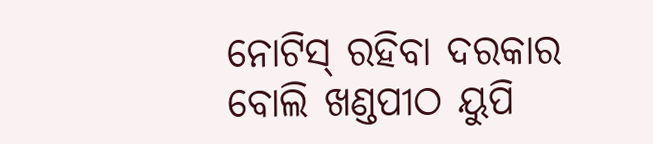ନୋଟିସ୍ ରହିବା ଦରକାର ବୋଲି ଖଣ୍ଡପୀଠ ୟୁପି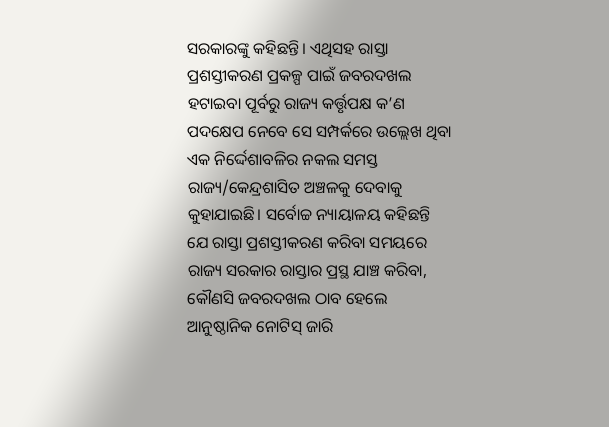ସରକାରଙ୍କୁ କହିଛନ୍ତି। ଏଥିସହ ରାସ୍ତା ପ୍ରଶସ୍ତୀକରଣ ପ୍ରକଳ୍ପ ପାଇଁ ଜବରଦଖଲ ହଟାଇବା ପୂର୍ବରୁ ରାଜ୍ୟ କର୍ତ୍ତୃପକ୍ଷ କ’ଣ ପଦକ୍ଷେପ ନେବେ ସେ ସମ୍ପର୍କରେ ଉଲ୍ଲେଖ ଥିବା ଏକ ନିର୍ଦ୍ଦେଶାବଳିର ନକଲ ସମସ୍ତ ରାଜ୍ୟ/କେନ୍ଦ୍ରଶାସିତ ଅଞ୍ଚଳକୁ ଦେବାକୁ କୁହାଯାଇଛି। ସର୍ବୋଚ୍ଚ ନ୍ୟାୟାଳୟ କହିଛନ୍ତି ଯେ ରାସ୍ତା ପ୍ରଶସ୍ତୀକରଣ କରିବା ସମୟରେ ରାଜ୍ୟ ସରକାର ରାସ୍ତାର ପ୍ରସ୍ଥ ଯାଞ୍ଚ କରିବା, କୌଣସି ଜବରଦଖଲ ଠାବ ହେଲେ ଆନୁଷ୍ଠାନିକ ନୋଟିସ୍ ଜାରି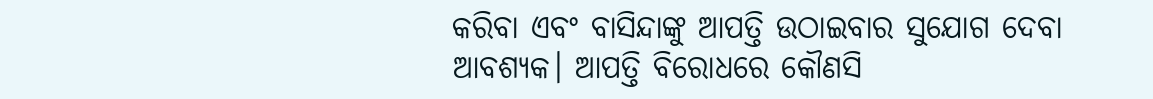କରିବା ଏବଂ ବାସିନ୍ଦାଙ୍କୁ ଆପତ୍ତି ଉଠାଇବାର ସୁଯୋଗ ଦେବା ଆବଶ୍ୟକ। ଆପତ୍ତି ବିରୋଧରେ କୌଣସି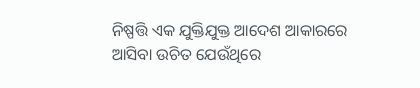ନିଷ୍ପତ୍ତି ଏକ ଯୁକ୍ତିଯୁକ୍ତ ଆଦେଶ ଆକାରରେ ଆସିବା ଉଚିତ ଯେଉଁଥିରେ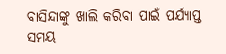ବାସିନ୍ଦାଙ୍କୁ ଖାଲି କରିବା ପାଇଁ ପର୍ଯ୍ୟାପ୍ତ ସମୟ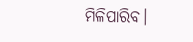ମିଳିପାରିବ।